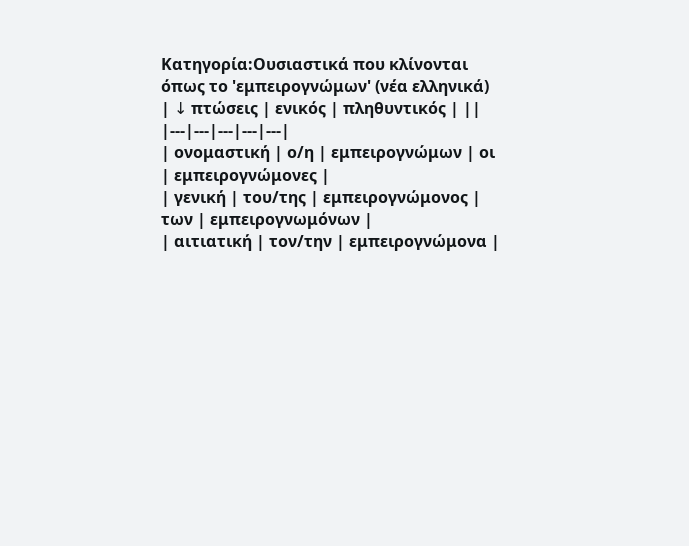Κατηγορία:Ουσιαστικά που κλίνονται όπως το 'εμπειρογνώμων' (νέα ελληνικά)
| ↓ πτώσεις | ενικός | πληθυντικός | ||
|---|---|---|---|---|
| ονομαστική | ο/η | εμπειρογνώμων | οι | εμπειρογνώμονες |
| γενική | του/της | εμπειρογνώμονος | των | εμπειρογνωμόνων |
| αιτιατική | τον/την | εμπειρογνώμονα |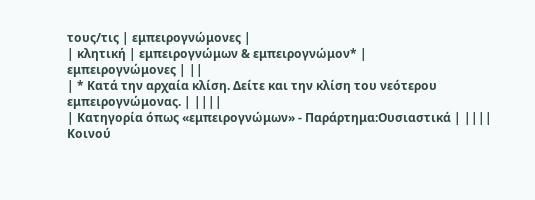τους/τις | εμπειρογνώμονες |
| κλητική | εμπειρογνώμων & εμπειρογνώμον* |
εμπειρογνώμονες | ||
| * Κατά την αρχαία κλίση. Δείτε και την κλίση του νεότερου εμπειρογνώμονας. | ||||
| Κατηγορία όπως «εμπειρογνώμων» - Παράρτημα:Ουσιαστικά | ||||
Κοινού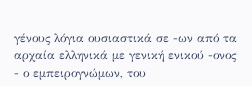γένους λόγια ουσιαστικά σε -ων από τα αρχαία ελληνικά με γενική ενικού -ονος
- ο εμπειρογνώμων, του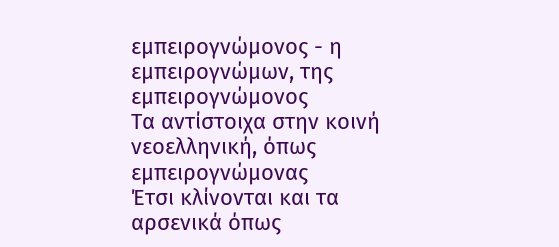εμπειρογνώμονος - η εμπειρογνώμων, της εμπειρογνώμονος
Τα αντίστοιχα στην κοινή νεοελληνική, όπως εμπειρογνώμονας
Έτσι κλίνονται και τα αρσενικά όπως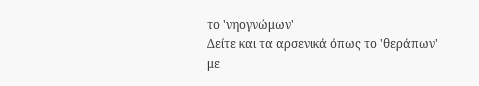το 'νηογνώμων'
Δείτε και τα αρσενικά όπως το 'θεράπων' με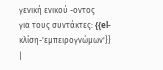γενική ενικού -οντος
για τους συντάκτες: {{el-κλίση-'εμπειρογνώμων'}} |